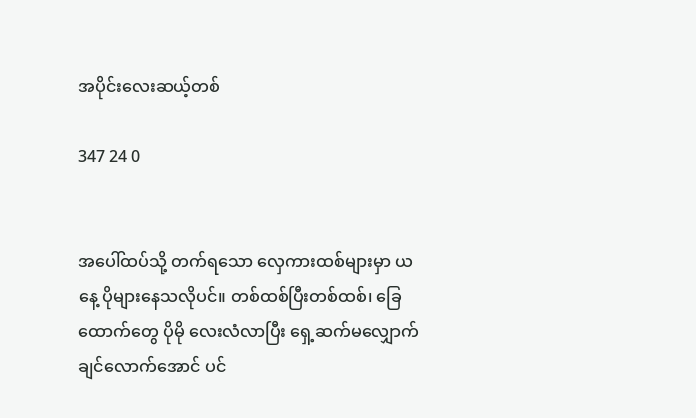အပိုင်းလေးဆယ့်တစ်

347 24 0


အပေါ်ထပ်သို့ တက်ရသော လှေကားထစ်များမှာ ယနေ့ ပိုများနေသလိုပင်။ တစ်ထစ်ပြီးတစ်ထစ်၊ ခြေထောက်တွေ ပိုမို လေးလံလာပြီး ရှေ့ဆက်မလျှောက်ချင်လောက်အောင် ပင်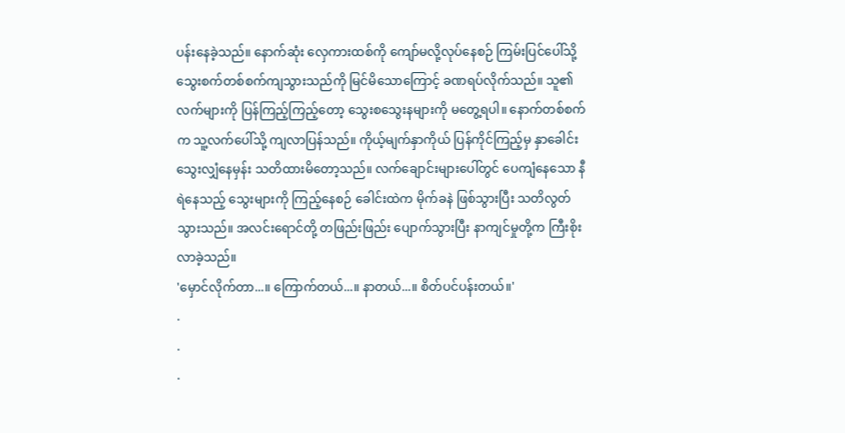ပန်းနေခဲ့သည်။ နောက်ဆုံး လှေကားထစ်ကို ကျော်မလို့လုပ်နေစဉ် ကြမ်းပြင်ပေါ်သို့ သွေးစက်တစ်စက်ကျသွားသည်ကို မြင်မိသောကြောင့် ခဏရပ်လိုက်သည်။ သူ၏ လက်များကို ပြန်ကြည့်ကြည့်တော့ သွေးစသွေးနများကို မတွေ့ရပါ။ နောက်တစ်စက်က သူ့လက်ပေါ်သို့ ကျလာပြန်သည်။ ကိုယ့်မျက်နှာကိုယ် ပြန်ကိုင်ကြည့်မှ နှာခေါင်းသွေးလျှံနေမှန်း သတိထားမိတော့သည်။ လက်ချောင်းများပေါ်တွင် ပေကျံနေသော နီရဲနေသည့် သွေးများကို ကြည့်နေစဉ် ခေါင်းထဲက မိုက်ခနဲ ဖြစ်သွားပြီး သတိလွတ်သွားသည်။ အလင်းရောင်တို့ တဖြည်းဖြည်း ပျောက်သွားပြီး နာကျင်မှုတို့က ကြီးစိုးလာခဲ့သည်။
'မှောင်လိုက်တာ...။ ကြောက်တယ်...။ နာတယ်...။ စိတ်ပင်ပန်းတယ်။'
.
.
.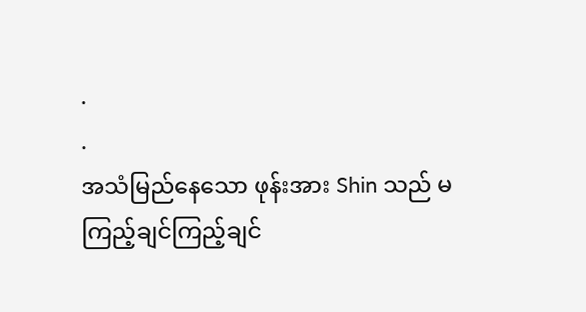.
.
အသံမြည်နေသော ဖုန်းအား Shin သည် မကြည့်ချင်ကြည့်ချင်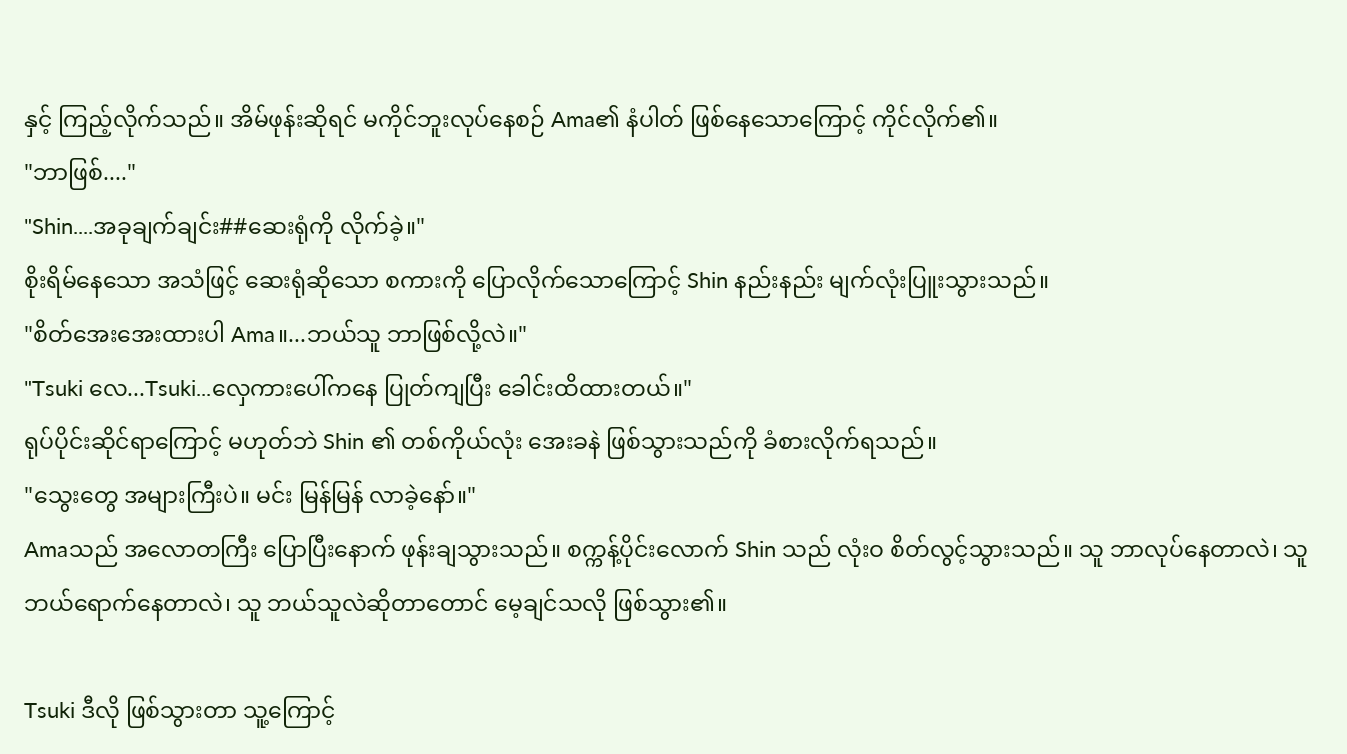နှင့် ကြည့်လိုက်သည်။ အိမ်ဖုန်းဆိုရင် မကိုင်ဘူးလုပ်နေစဉ် Ama၏ နံပါတ် ဖြစ်နေသောကြောင့် ကိုင်လိုက်၏။
"ဘာဖြစ်...."
"Shin....အခုချက်ချင်း##ဆေးရုံကို လိုက်ခဲ့။"
စိုးရိမ်နေသော အသံဖြင့် ဆေးရုံဆိုသော စကားကို ပြောလိုက်သောကြောင့် Shin နည်းနည်း မျက်လုံးပြူးသွားသည်။
"စိတ်အေးအေးထားပါ Ama။...ဘယ်သူ ဘာဖြစ်လို့လဲ။"
"Tsuki လေ...Tsuki...လှေကားပေါ်ကနေ ပြုတ်ကျပြီး ခေါင်းထိထားတယ်။"
ရုပ်ပိုင်းဆိုင်ရာကြောင့် မဟုတ်ဘဲ Shin ၏ တစ်ကိုယ်လုံး အေးခနဲ ဖြစ်သွားသည်ကို ခံစားလိုက်ရသည်။
"သွေးတွေ အများကြီးပဲ။ မင်း မြန်မြန် လာခဲ့နော်။"
Amaသည် အလောတကြီး ပြောပြီးနောက် ဖုန်းချသွားသည်။ စက္ကန့်ပိုင်းလောက် Shin သည် လုံးဝ စိတ်လွင့်သွားသည်။ သူ ဘာလုပ်နေတာလဲ၊ သူ ဘယ်ရောက်နေတာလဲ၊ သူ ဘယ်သူလဲဆိုတာတောင် မေ့ချင်သလို ဖြစ်သွား၏။

Tsuki ဒီလို ဖြစ်သွားတာ သူ့ကြောင့်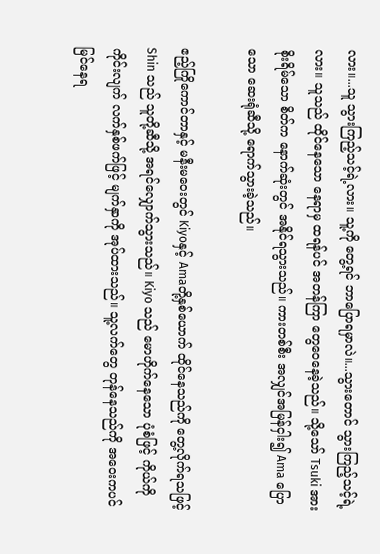လား။...သူ သွားကြည့်သင့်ရဲ့လား။ သူ့ကို တွေ့ရင် ဘာပြောရမှာလဲ။...သွားတောင် သွားကြည့်သင့်ရဲ့လား။ သူသည် ထိုင်နေသော နေရာမှ ထရန်ပင် အတန်ကြာ တွေဝေနေခဲ့သည်။ သို့သော် Tsuki အား စိုးရိမ်သော စိတ်က နောက်ဆုံးတွင် အနိုင်ရသွားသည်။ ကားတစ်စီး အလျှင်အမြန်ငှါး၍ Ama ပြောသော ဆေးရုံဆီသို့ ရောက်သွားခဲ့သည်။

ဧည့်ကြိုကောင်တာနှင့် မနီးမဝေးတွင် Kiyoနှင့် Amaတို့နှစ်ယောက် ထိုင်နေသည်ကို တွေ့လိုက်ရသဖြင့် Shin သည် သူတို့ဆီသို့ အရင်လျှောက်သွားသည်။ Kiyo သည် မောဟိုက်နေသော ပုံစံဖြင့် ကိုယ်ကို ကိုင်းလျက် လက်နှစ်ဖက်ဖြင့် မျက်နှာကို အုပ်ထားသည်။ သူ့လက်တွေ တုန်နေသည်ကို အဝေးကပင် မြင်နေရ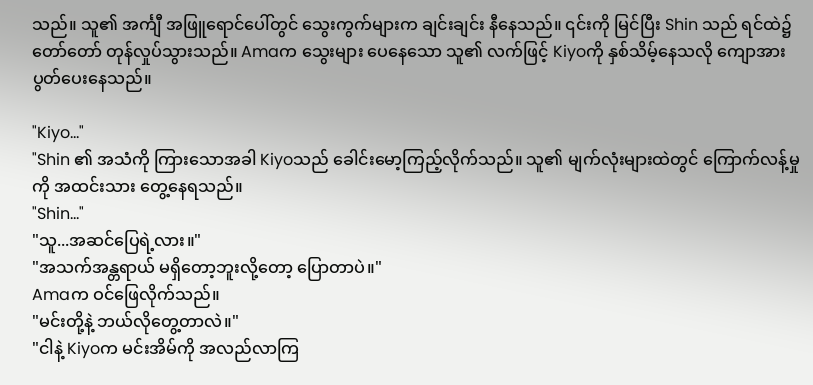သည်။ သူ၏ အင်္ကျီ အဖြူရောင်ပေါ်တွင် သွေးကွက်များက ချင်းချင်း နီနေသည်။ ၎င်းကို မြင်ပြီး Shin သည် ရင်ထဲ၌ တော်တော် တုန်လှုပ်သွားသည်။ Amaက သွေးများ ပေနေသော သူ၏ လက်ဖြင့် Kiyoကို နှစ်သိမ့်နေသလို ကျောအား ပွတ်ပေးနေသည်။

"Kiyo..."
"Shin ၏ အသံကို ကြားသောအခါ Kiyoသည် ခေါင်းမော့ကြည့်လိုက်သည်။ သူ၏ မျက်လုံးများထဲတွင် ကြောက်လန့်မှုကို အထင်းသား တွေ့နေရသည်။
"Shin..."
"သူ...အဆင်ပြေရဲ့လား။"
"အသက်အန္တရာယ် မရှိတော့ဘူးလို့တော့ ပြောတာပဲ။"
Amaက ဝင်ဖြေလိုက်သည်။
"မင်းတို့နဲ့ ဘယ်လိုတွေ့တာလဲ။"
"ငါနဲ့ Kiyoက မင်းအိမ်ကို အလည်လာကြ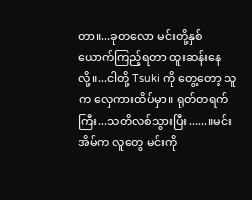တာ။...ခုတလော မင်းတို့နှစ်ယောက်ကြည့်ရတာ ထူးဆန်းနေလို့။...ငါတို့ Tsuki ကို တွေ့တော့ သူက လှေကားထိပ်မှာ။ ရုတ်တရက်ကြီး...သတိလစ်သွားပြီး......။မင်းအိမ်က လူတွေ မင်းကို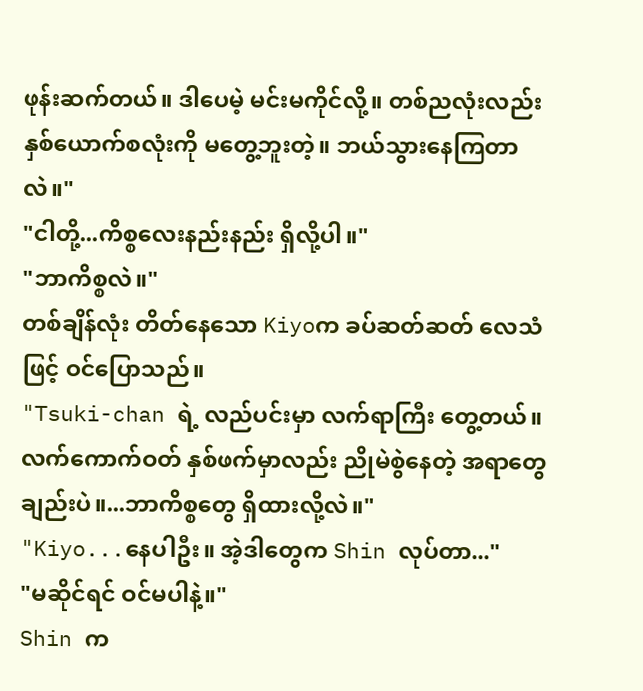ဖုန်းဆက်တယ်။ ဒါပေမဲ့ မင်းမကိုင်လို့။ တစ်ညလုံးလည်း နှစ်ယောက်စလုံးကို မတွေ့ဘူးတဲ့။ ဘယ်သွားနေကြတာလဲ။"
"ငါတို့...ကိစ္စလေးနည်းနည်း ရှိလို့ပါ။"
"ဘာကိစ္စလဲ။"
တစ်ချိန်လုံး တိတ်နေသော Kiyoက ခပ်ဆတ်ဆတ် လေသံဖြင့် ဝင်ပြောသည်။
"Tsuki-chan ရဲ့ လည်ပင်းမှာ လက်ရာကြီး တွေ့တယ်။ လက်ကောက်ဝတ် နှစ်ဖက်မှာလည်း ညိုမဲစွဲနေတဲ့ အရာတွေချည်းပဲ။...ဘာကိစ္စတွေ ရှိထားလို့လဲ။"
"Kiyo...နေပါဦး။ အဲ့ဒါတွေက Shin လုပ်တာ..."
"မဆိုင်ရင် ဝင်မပါနဲ့။"
Shin က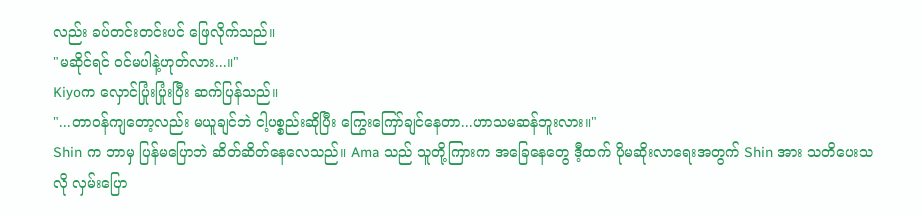လည်း ခပ်တင်းတင်းပင် ဖြေလိုက်သည်။
"မဆိုင်ရင် ဝင်မပါနဲ့ဟုတ်လား...။"
Kiyoက လှောင်ပြုံးပြုံးပြီး ဆက်ပြန်သည်။
"...တာဝန်ကျတော့လည်း မယူချင်ဘဲ ငါ့ပစ္စည်းဆိုပြီး ကြွေးကြော်ချင်နေတာ...ဟာသမဆန်ဘူးလား။"
Shin က ဘာမှ ပြန်မပြောဘဲ ဆိတ်ဆိတ်နေလေသည်။ Ama သည် သူတို့ကြားက အခြေနေတွေ ဒီ့ထက် ပိုမဆိုးလာရေးအတွက် Shin အား သတိပေးသလို လှမ်းပြော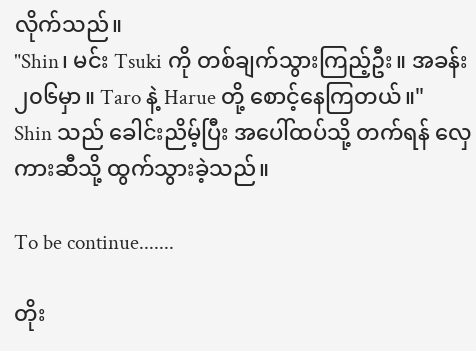လိုက်သည်။
"Shin၊ မင်း Tsuki ကို တစ်ချက်သွားကြည့်ဦး။ အခန်း ၂၀၆မှာ။ Taro နဲ့ Harue တို့ စောင့်နေကြတယ်။"
Shin သည် ခေါင်းညိမ့်ပြီး အပေါ်ထပ်သို့ တက်ရန် လှေကားဆီသို့ ထွက်သွားခဲ့သည်။

To be continue.......

တိုး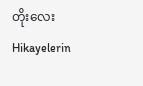တိုးလေးHikayelerin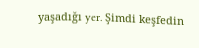yaşadığı yer. Şimdi keşfedin